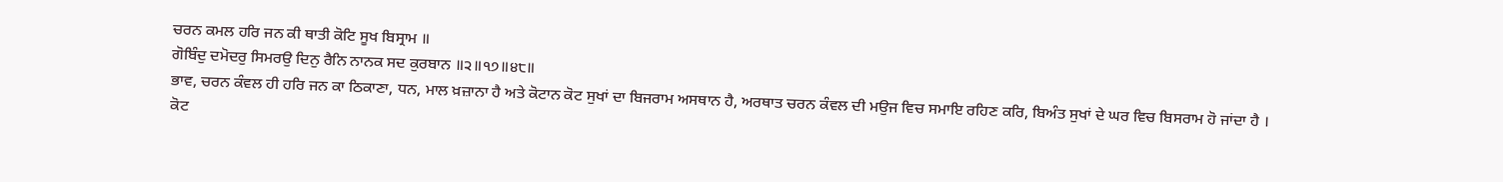ਚਰਨ ਕਮਲ ਹਰਿ ਜਨ ਕੀ ਥਾਤੀ ਕੋਟਿ ਸੂਖ ਬਿਸ੍ਰਾਮ ॥
ਗੋਬਿੰਦੁ ਦਮੋਦਰੁ ਸਿਮਰਉ ਦਿਨੁ ਰੈਨਿ ਨਾਨਕ ਸਦ ਕੁਰਬਾਨ ॥੨॥੧੭॥੪੮॥
ਭਾਵ, ਚਰਨ ਕੰਵਲ ਹੀ ਹਰਿ ਜਨ ਕਾ ਠਿਕਾਣਾ, ਧਨ, ਮਾਲ ਖ਼ਜ਼ਾਨਾ ਹੈ ਅਤੇ ਕੋਟਾਨ ਕੋਟ ਸੁਖਾਂ ਦਾ ਬਿਜਰਾਮ ਅਸਥਾਨ ਹੈ, ਅਰਥਾਤ ਚਰਨ ਕੰਵਲ ਦੀ ਮਉਜ ਵਿਚ ਸਮਾਇ ਰਹਿਣ ਕਰਿ, ਬਿਅੰਤ ਸੁਖਾਂ ਦੇ ਘਰ ਵਿਚ ਬਿਸਰਾਮ ਹੋ ਜਾਂਦਾ ਹੈ । ਕੋਟ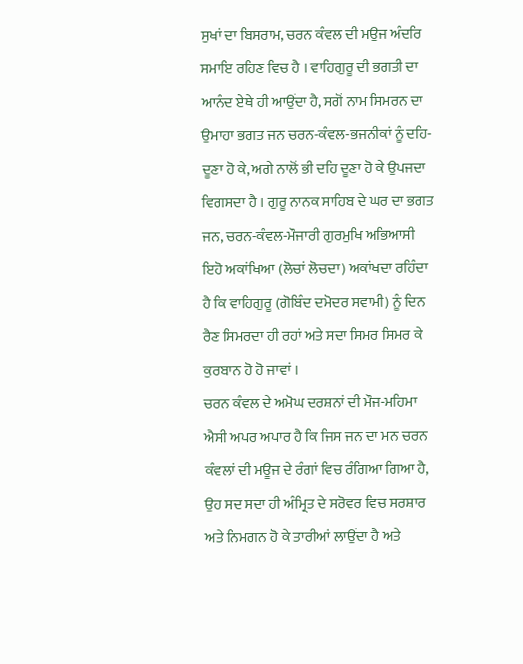ਸੁਖਾਂ ਦਾ ਬਿਸਰਾਮ, ਚਰਨ ਕੰਵਲ ਦੀ ਮਉਜ ਅੰਦਰਿ ਸਮਾਇ ਰਹਿਣ ਵਿਚ ਹੈ । ਵਾਹਿਗੁਰੂ ਦੀ ਭਗਤੀ ਦਾ ਆਨੰਦ ਏਥੇ ਹੀ ਆਉਂਦਾ ਹੈ, ਸਗੋਂ ਨਾਮ ਸਿਮਰਨ ਦਾ ਉਮਾਹਾ ਭਗਤ ਜਨ ਚਰਨ-ਕੰਵਲ-ਭਜਨੀਕਾਂ ਨੂੰ ਦਹਿ-ਦੂਣਾ ਹੋ ਕੇ, ਅਗੇ ਨਾਲੋਂ ਭੀ ਦਹਿ ਦੂਣਾ ਹੋ ਕੇ ਉਪਜਦਾ ਵਿਗਸਦਾ ਹੈ । ਗੁਰੂ ਨਾਨਕ ਸਾਹਿਬ ਦੇ ਘਰ ਦਾ ਭਗਤ ਜਨ, ਚਰਨ-ਕੰਵਲ-ਮੌਜਾਰੀ ਗੁਰਮੁਖਿ ਅਭਿਆਸੀ ਇਹੋ ਅਕਾਂਖਿਆ (ਲੋਚਾਂ ਲੋਚਦਾ) ਅਕਾਂਖਦਾ ਰਹਿੰਦਾ ਹੈ ਕਿ ਵਾਹਿਗੁਰੂ (ਗੋਬਿੰਦ ਦਮੋਦਰ ਸਵਾਮੀ) ਨੂੰ ਦਿਨ ਰੈਣ ਸਿਮਰਦਾ ਹੀ ਰਹਾਂ ਅਤੇ ਸਦਾ ਸਿਮਰ ਸਿਮਰ ਕੇ ਕੁਰਬਾਨ ਹੋ ਹੋ ਜਾਵਾਂ ।
ਚਰਨ ਕੰਵਲ ਦੇ ਅਮੋਘ ਦਰਸ਼ਨਾਂ ਦੀ ਮੌਜ-ਮਹਿਮਾ ਐਸੀ ਅਪਰ ਅਪਾਰ ਹੈ ਕਿ ਜਿਸ ਜਨ ਦਾ ਮਨ ਚਰਨ ਕੰਵਲਾਂ ਦੀ ਮਊਜ ਦੇ ਰੰਗਾਂ ਵਿਚ ਰੰਗਿਆ ਗਿਆ ਹੈ, ਉਹ ਸਦ ਸਦਾ ਹੀ ਅੰਮ੍ਰਿਤ ਦੇ ਸਰੋਵਰ ਵਿਚ ਸਰਸ਼ਾਰ ਅਤੇ ਨਿਮਗਨ ਹੋ ਕੇ ਤਾਰੀਆਂ ਲਾਉਂਦਾ ਹੈ ਅਤੇ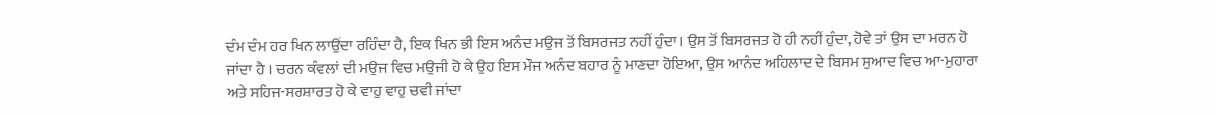ਦੰਮ ਦੰਮ ਹਰ ਖਿਨ ਲਾਉਂਦਾ ਰਹਿੰਦਾ ਹੈ, ਇਕ ਖਿਨ ਭੀ ਇਸ ਅਨੰਦ ਮਉਜ ਤੋਂ ਬਿਸਰਜਤ ਨਹੀਂ ਹੁੰਦਾ। ਉਸ ਤੋਂ ਬਿਸਰਜਤ ਹੋ ਹੀ ਨਹੀਂ ਹੁੰਦਾ, ਹੋਵੇ ਤਾਂ ਉਸ ਦਾ ਮਰਨ ਹੋ ਜਾਂਦਾ ਹੈ । ਚਰਨ ਕੰਵਲਾਂ ਦੀ ਮਉਜ ਵਿਚ ਮਉਜੀ ਹੋ ਕੇ ਉਹ ਇਸ ਮੌਜ ਅਨੰਦ ਬਹਾਰ ਨੂੰ ਮਾਣਦਾ ਹੋਇਆ, ਉਸ ਆਨੰਦ ਅਹਿਲਾਦ ਦੇ ਬਿਸਮ ਸੁਆਦ ਵਿਚ ਆ-ਮੁਹਾਰਾ ਅਤੇ ਸਹਿਜ-ਸਰਸ਼ਾਰਤ ਹੋ ਕੇ ਵਾਹੁ ਵਾਹੁ ਚਵੀ ਜਾਂਦਾ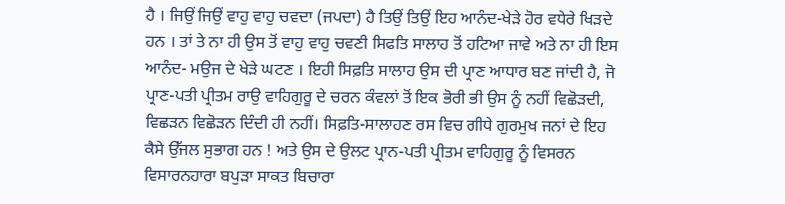ਹੈ । ਜਿਉਂ ਜਿਉਂ ਵਾਹੁ ਵਾਹੁ ਚਵਦਾ (ਜਪਦਾ) ਹੈ ਤਿਉਂ ਤਿਉਂ ਇਹ ਆਨੰਦ-ਖੇੜੇ ਹੋਰ ਵਧੇਰੇ ਖਿੜਦੇ ਹਨ । ਤਾਂ ਤੇ ਨਾ ਹੀ ਉਸ ਤੋਂ ਵਾਹੁ ਵਾਹੁ ਚਵਣੀ ਸਿਫਤਿ ਸਾਲਾਹ ਤੋਂ ਹਟਿਆ ਜਾਵੇ ਅਤੇ ਨਾ ਹੀ ਇਸ ਆਨੰਦ- ਮਉਜ ਦੇ ਖੇੜੇ ਘਟਣ । ਇਹੀ ਸਿਫ਼ਤਿ ਸਾਲਾਹ ਉਸ ਦੀ ਪ੍ਰਾਣ ਆਧਾਰ ਬਣ ਜਾਂਦੀ ਹੈ, ਜੋ ਪ੍ਰਾਣ-ਪਤੀ ਪ੍ਰੀਤਮ ਰਾਉ ਵਾਹਿਗੁਰੂ ਦੇ ਚਰਨ ਕੰਵਲਾਂ ਤੋਂ ਇਕ ਭੋਰੀ ਭੀ ਉਸ ਨੂੰ ਨਹੀਂ ਵਿਛੋੜਦੀ, ਵਿਛੜਨ ਵਿਛੋੜਨ ਦਿੰਦੀ ਹੀ ਨਹੀਂ। ਸਿਫ਼ਤਿ-ਸਾਲਾਹਣ ਰਸ ਵਿਚ ਗੀਧੇ ਗੁਰਮੁਖ ਜਨਾਂ ਦੇ ਇਹ ਕੈਸੇ ਉੱਜਲ ਸੁਭਾਗ ਹਨ ! ਅਤੇ ਉਸ ਦੇ ਉਲਟ ਪ੍ਰਾਨ-ਪਤੀ ਪ੍ਰੀਤਮ ਵਾਹਿਗੁਰੂ ਨੂੰ ਵਿਸਰਨ ਵਿਸਾਰਨਹਾਰਾ ਬਪੁੜਾ ਸਾਕਤ ਬਿਚਾਰਾ